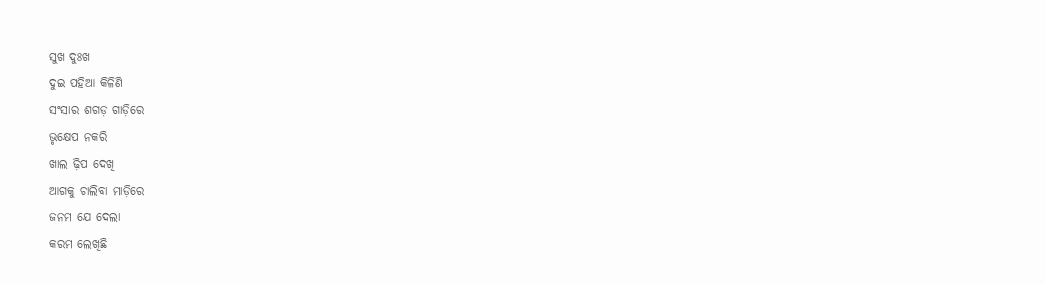ସୁଖ ଦୁଃଖ
ଦୁଇ ପହିଆ କିଳିଣି
ସଂସାର ଶଗଡ଼ ଗାଡ଼ିରେ
ଭୃକ୍ଷେପ ନକରି
ଖାଲ ଢ଼ିପ ଦେଖି
ଆଗକୁ ଚାଲିବା ମାଡ଼ିରେ
ଜନମ ଯେ ଦେଲା
କରମ ଲେଖିଛି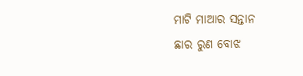ମାଟି ମାଆର ସନ୍ତାନ
ଛାର ରୁଣ ବୋଝ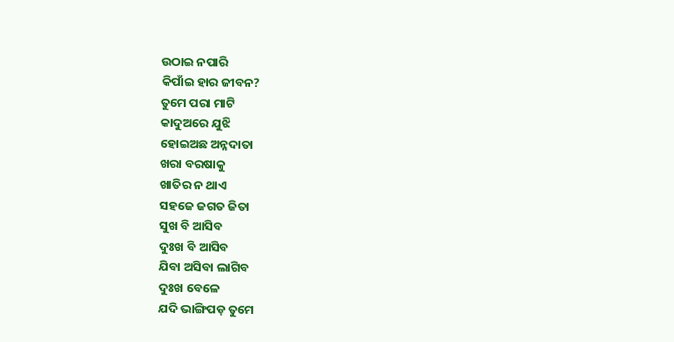ଉଠାଇ ନପାରି
କିପାଁଇ ହାର ଜୀବନ?
ତୁମେ ପରା ମାଟି
କାଦୁଅରେ ଯୁଝି
ହୋଇଅଛ ଅନ୍ନଦାତା
ଖରା ବରଷାକୁ
ଖାତିର ନ ଥାଏ
ସହଜେ ଜଗତ ଜିତା
ସୁଖ ବି ଆସିବ
ଦୁଃଖ ବି ଆସିବ
ଯିବା ଅସିବା ଲାଗିବ
ଦୁଃଖ ବେଳେ
ଯଦି ଭାଙ୍ଗିପଡ଼ ତୁମେ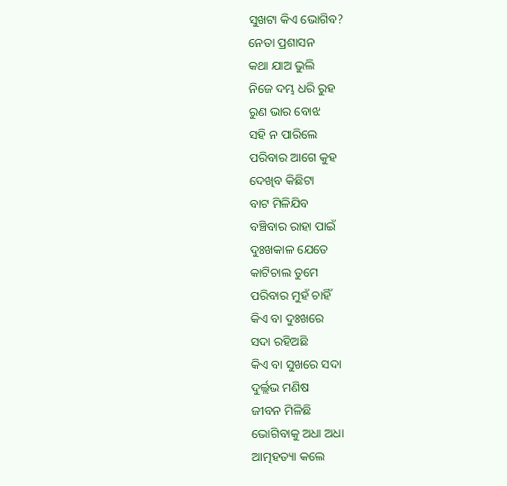ସୁଖଟା କିଏ ଭୋଗିବ?
ନେତା ପ୍ରଶାସନ
କଥା ଯାଅ ଭୁଲି
ନିଜେ ଦମ୍ଭ ଧରି ରୁହ
ରୁଣ ଭାର ବୋଝ
ସହି ନ ପାରିଲେ
ପରିବାର ଆଗେ କୁହ
ଦେଖିବ କିଛିଟା
ବାଟ ମିଳିଯିବ
ବଞ୍ଚିବାର ରାହା ପାଇଁ
ଦୁଃଖକାଳ ଯେତେ
କାଟିଚାଲ ତୁମେ
ପରିବାର ମୁହଁ ଚାହିଁ
କିଏ ବା ଦୁଃଖରେ
ସଦା ରହିଅଛି
କିଏ ବା ସୁଖରେ ସଦା
ଦୁର୍ଲ୍ଲଭ ମଣିଷ
ଜୀବନ ମିଳିଛି
ଭୋଗିବାକୁ ଅଧା ଅଧା
ଆତ୍ମହତ୍ୟା କଲେ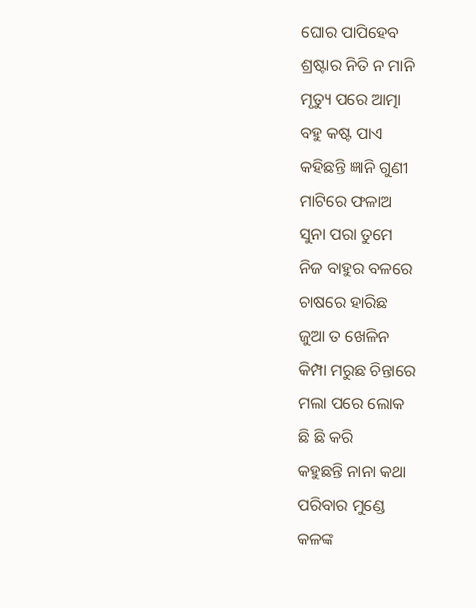ଘୋର ପାପିହେବ
ଶ୍ରଷ୍ଟାର ନିତି ନ ମାନି
ମୃତ୍ୟୁ ପରେ ଆତ୍ମା
ବହୁ କଷ୍ଟ ପାଏ
କହିଛନ୍ତି ଜ୍ଞାନି ଗୁଣୀ
ମାଟିରେ ଫଳାଅ
ସୁନା ପରା ତୁମେ
ନିଜ ବାହୁର ବଳରେ
ଚାଷରେ ହାରିଛ
ଜୁଆ ତ ଖେଳିନ
କିମ୍ପା ମରୁଛ ଚିନ୍ତାରେ
ମଲା ପରେ ଲୋକ
ଛି ଛି କରି
କହୁଛନ୍ତି ନାନା କଥା
ପରିବାର ମୁଣ୍ଡେ
କଳଙ୍କ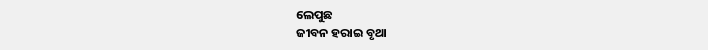ଲେପୁଛ
ଜୀବନ ହରାଇ ବୃଥା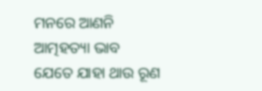ମନରେ ଆଣନି
ଆତ୍ମହତ୍ୟା ଭାବ
ଯେତେ ଯାହା ଥାଉ ରୂଣ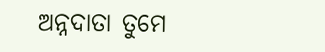ଅନ୍ନଦାତା ତୁମେ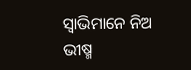ସ୍ୱାଭିମାନେ ନିଅ
ଭୀଷ୍ମ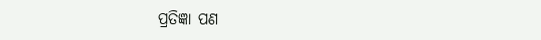ପ୍ରତିଜ୍ଞା ପଣ